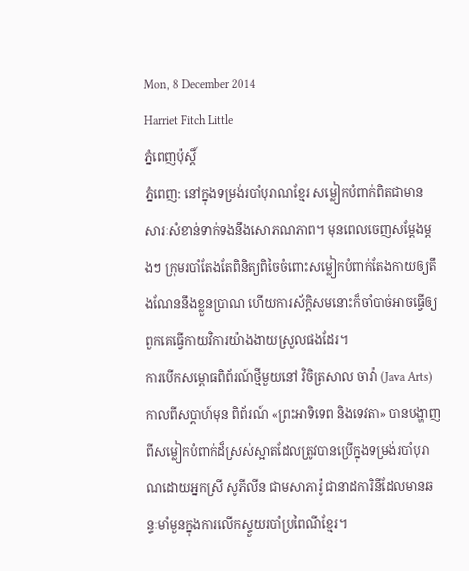Mon, 8 December 2014
Harriet Fitch Little
ភ្នំពេញប៉ុស្តិ៍
ភ្នំពេញ: នៅក្នុងទម្រង់របាំបុរាណខ្មែរ សម្លៀកបំពាក់ពិតជាមានសារៈសំខាន់ទាក់ទងនឹងសោភណភាព។ មុនពេលចេញសម្ដែងម្ដងៗ ក្រុមរបាំតែងតែពិនិត្យពិចៃចំពោះសម្លៀកបំពាក់តែងកាយឲ្យតឹងណែននឹងខ្លួនប្រាណ ហើយការស័ក្ដិសមនោះក៏ចាំបាច់អាចធ្វើឲ្យពួកគេធ្វើកាយវិការយ៉ាងងាយស្រួលផងដែរ។
ការបើកសម្ពោធពិព័រណ៍ថ្មីមួយនៅ វិចិត្រសាល ចាវ៉ា (Java Arts) កាលពីសប្ដាហ៍មុន ពិព័រណ៍ «ព្រះអាទិទេព និងទេវតា» បានបង្ហាញពីសម្លៀកបំពាក់ដ៏ស្រស់ស្អាតដែលត្រូវបានប្រើក្នុងទម្រង់របាំបុរាណដោយអ្នកស្រី សូភីលីន ជាមសាភារ៉ូ ជានាដការិនីដែលមានឆន្ទៈមាំមួនក្នុងការលើកស្ទួយរបាំប្រពៃណីខ្មែរ។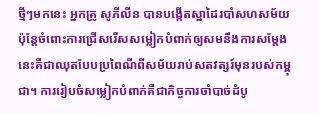ថ្មីៗមកនេះ អ្នកគ្រូ សូភីលីន បានបង្កើតស្នាដៃរបាំសហសម័យ ប៉ុន្ដែចំពោះការជ្រើសរើសសម្លៀកបំពាក់ឲ្យសមនឹងការសម្ដែងនេះគឺជាឈុតបែបប្រពៃណីពីសម័យរាប់សតវត្សរ៍មុនរបស់កម្ពុជា។ ការរៀបចំសម្លៀកបំពាក់គឺជាកិច្ចការចាំបាច់ដំបូ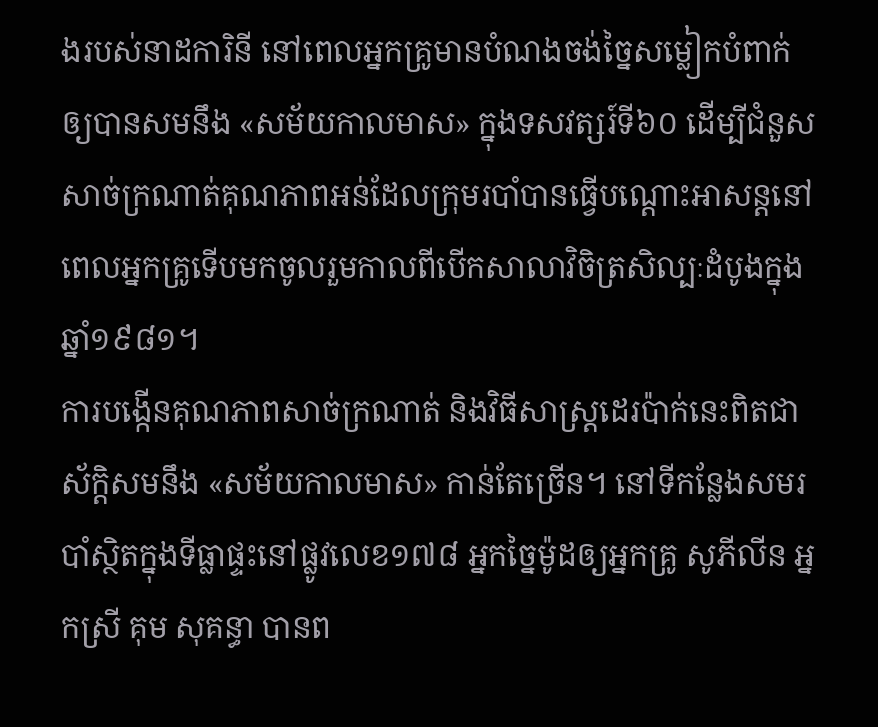ងរបស់នាដការិនី នៅពេលអ្នកគ្រូមានបំណងចង់ច្នៃសម្លៀកបំពាក់ឲ្យបានសមនឹង «សម័យកាលមាស» ក្នុងទសវត្សរ៍ទី៦០ ដើម្បីជំនួសសាច់ក្រណាត់គុណភាពអន់ដែលក្រុមរបាំបានធ្វើបណ្ដោះអាសន្ដនៅពេលអ្នកគ្រូទើបមកចូលរួមកាលពីបើកសាលាវិចិត្រសិល្បៈដំបូងក្នុងឆ្នាំ១៩៨១។
ការបង្កើនគុណភាពសាច់ក្រណាត់ និងវិធីសាស្ដ្រដេរប៉ាក់នេះពិតជាស័ក្ដិសមនឹង «សម័យកាលមាស» កាន់តែច្រើន។ នៅទីកន្លែងសមរបាំស្ថិតក្នុងទីធ្លាផ្ទះនៅផ្លូវលេខ១៧៨ អ្នកច្នៃម៉ូដឲ្យអ្នកគ្រូ សូភីលីន អ្នកស្រី គុម សុគន្ធា បានព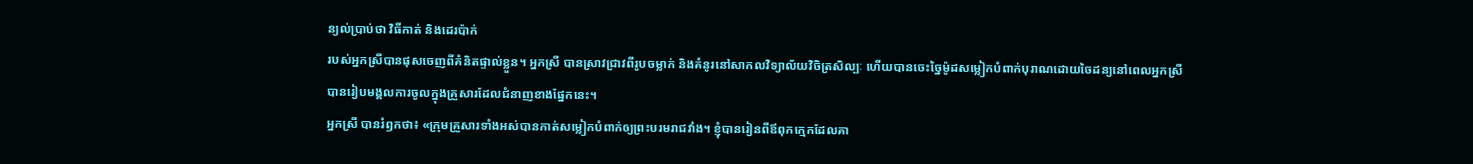ន្យល់ប្រាប់ថា វិធីកាត់ និងដេរប៉ាក់
របស់អ្នកស្រីបានផុសចេញពីគំនិតផ្ទាល់ខ្លួន។ អ្នកស្រី បានស្រាវជ្រាវពីរូបចម្លាក់ និងគំនូរនៅសាកលវិទ្យាល័យវិចិត្រសិល្បៈ ហើយបានចេះច្នៃម៉ូដសម្លៀកបំពាក់បុរាណដោយចៃដន្យនៅពេលអ្នកស្រី បានរៀបមង្គលការចូលក្នុងគ្រួសារដែលជំនាញខាងផ្នែកនេះ។
អ្នកស្រី បានរំឭកថា៖ «ក្រុមគ្រួសារទាំងអស់បានកាត់សម្លៀកបំពាក់ឲ្យព្រះបរមរាជវាំង។ ខ្ញុំបានរៀនពីឪពុកក្មេកដែលគា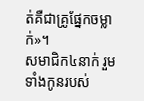ត់គឺជាគ្រូផ្នែកចម្លាក់»។
សមាជិក៤នាក់ រួមទាំងកូនរបស់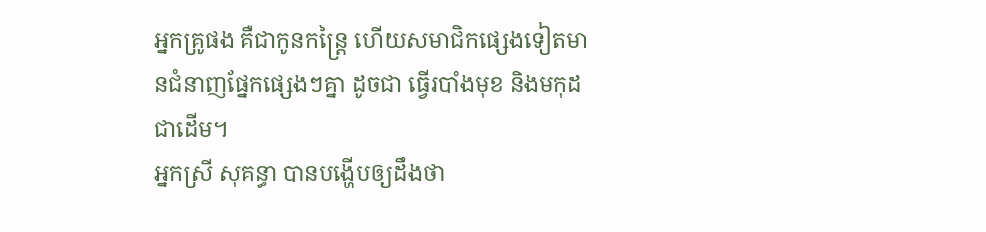អ្នកគ្រូផង គឺជាកូនកន្ដ្រៃ ហើយសមាជិកផ្សេងទៀតមានជំនាញផ្នែកផ្សេងៗគ្នា ដូចជា ធ្វើរបាំងមុខ និងមកុដជាដើម។
អ្នកស្រី សុគន្ធា បានបង្ហើបឲ្យដឹងថា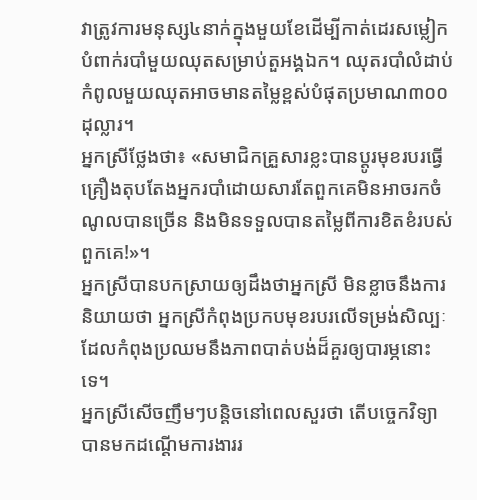វាត្រូវការមនុស្ស៤នាក់ក្នុងមួយខែដើម្បីកាត់ដេរសម្លៀកបំពាក់របាំមួយឈុតសម្រាប់តួអង្គឯក។ ឈុតរបាំលំដាប់កំពូលមួយឈុតអាចមានតម្លៃខ្ពស់បំផុតប្រមាណ៣០០ដុល្លារ។
អ្នកស្រីថ្លែងថា៖ «សមាជិកគ្រួសារខ្លះបានប្ដូរមុខរបរធ្វើគ្រឿងតុបតែងអ្នករបាំដោយសារតែពួកគេមិនអាចរកចំណូលបានច្រើន និងមិនទទួលបានតម្លៃពីការខិតខំរបស់ពួកគេ!»។
អ្នកស្រីបានបកស្រាយឲ្យដឹងថាអ្នកស្រី មិនខ្លាចនឹងការនិយាយថា អ្នកស្រីកំពុងប្រកបមុខរបរលើទម្រង់សិល្បៈដែលកំពុងប្រឈមនឹងភាពបាត់បង់ដ៏គួរឲ្យបារម្ភនោះទេ។
អ្នកស្រីសើចញឹមៗបន្ដិចនៅពេលសួរថា តើបច្ចេកវិទ្យាបានមកដណ្ដើមការងាររ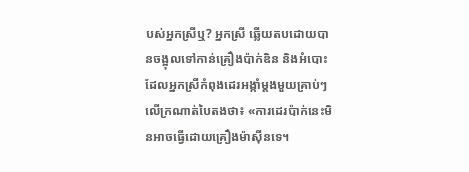បស់អ្នកស្រីឬ? អ្នកស្រី ឆ្លើយតបដោយបានចង្អុលទៅកាន់គ្រឿងប៉ាក់ឌិន និងអំបោះដែលអ្នកស្រីកំពុងដេរអង្កាំម្ដងមួយគ្រាប់ៗលើក្រណាត់បៃតងថា៖ «ការដេរប៉ាក់នេះមិនអាចធ្វើដោយគ្រឿងម៉ាស៊ីនទេ។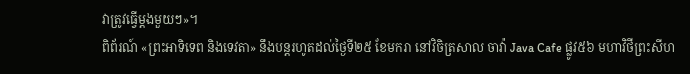វាត្រូវធ្វើម្ដងមួយៗ»។
ពិព័រណ៍ «ព្រះអាទិទេព និងទេវតា» នឹងបន្តរហូតដល់ថ្ងៃទី២៥ ខែមករា នៅវិចិត្រសាល ចាវ៉ា Java Cafe ផ្លូវ៥៦ មហាវិថីព្រះសីហ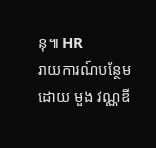នុ៕ HR
រាយការណ៍បន្ថែមដោយ មួង វណ្ណឌី